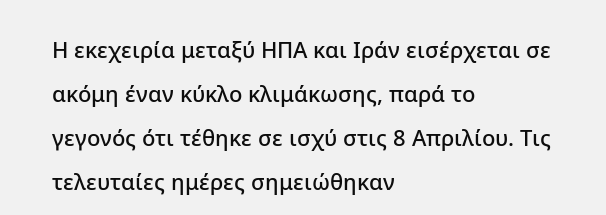Η εκεχειρία μεταξύ ΗΠΑ και Ιράν εισέρχεται σε ακόμη έναν κύκλο κλιμάκωσης, παρά το γεγονός ότι τέθηκε σε ισχύ στις 8 Απριλίου. Τις τελευταίες ημέρες σημειώθηκαν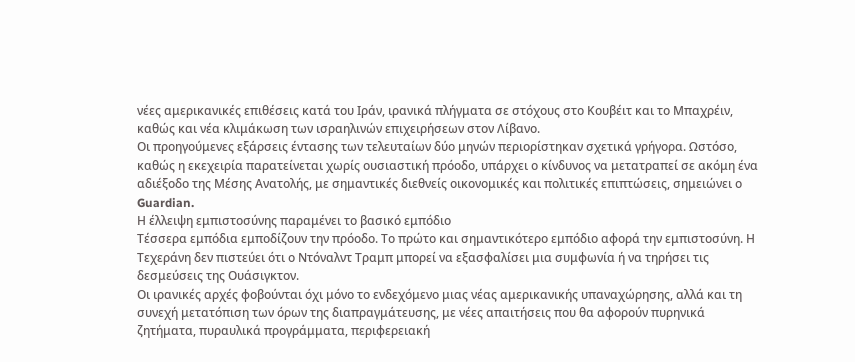νέες αμερικανικές επιθέσεις κατά του Ιράν, ιρανικά πλήγματα σε στόχους στο Κουβέιτ και το Μπαχρέιν, καθώς και νέα κλιμάκωση των ισραηλινών επιχειρήσεων στον Λίβανο.
Οι προηγούμενες εξάρσεις έντασης των τελευταίων δύο μηνών περιορίστηκαν σχετικά γρήγορα. Ωστόσο, καθώς η εκεχειρία παρατείνεται χωρίς ουσιαστική πρόοδο, υπάρχει ο κίνδυνος να μετατραπεί σε ακόμη ένα αδιέξοδο της Μέσης Ανατολής, με σημαντικές διεθνείς οικονομικές και πολιτικές επιπτώσεις, σημειώνει ο Guardian.
Η έλλειψη εμπιστοσύνης παραμένει το βασικό εμπόδιο
Τέσσερα εμπόδια εμποδίζουν την πρόοδο. Το πρώτο και σημαντικότερο εμπόδιο αφορά την εμπιστοσύνη. Η Τεχεράνη δεν πιστεύει ότι ο Ντόναλντ Τραμπ μπορεί να εξασφαλίσει μια συμφωνία ή να τηρήσει τις δεσμεύσεις της Ουάσιγκτον.
Οι ιρανικές αρχές φοβούνται όχι μόνο το ενδεχόμενο μιας νέας αμερικανικής υπαναχώρησης, αλλά και τη συνεχή μετατόπιση των όρων της διαπραγμάτευσης, με νέες απαιτήσεις που θα αφορούν πυρηνικά ζητήματα, πυραυλικά προγράμματα, περιφερειακή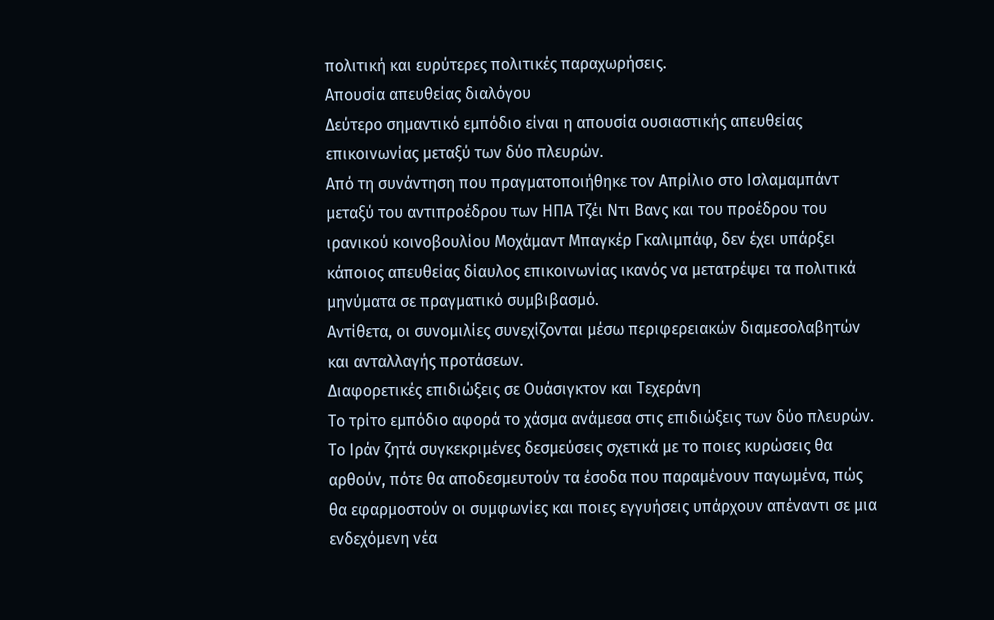πολιτική και ευρύτερες πολιτικές παραχωρήσεις.
Απουσία απευθείας διαλόγου
Δεύτερο σημαντικό εμπόδιο είναι η απουσία ουσιαστικής απευθείας επικοινωνίας μεταξύ των δύο πλευρών.
Από τη συνάντηση που πραγματοποιήθηκε τον Απρίλιο στο Ισλαμαμπάντ μεταξύ του αντιπροέδρου των ΗΠΑ Τζέι Ντι Βανς και του προέδρου του ιρανικού κοινοβουλίου Μοχάμαντ Μπαγκέρ Γκαλιμπάφ, δεν έχει υπάρξει κάποιος απευθείας δίαυλος επικοινωνίας ικανός να μετατρέψει τα πολιτικά μηνύματα σε πραγματικό συμβιβασμό.
Αντίθετα, οι συνομιλίες συνεχίζονται μέσω περιφερειακών διαμεσολαβητών και ανταλλαγής προτάσεων.
Διαφορετικές επιδιώξεις σε Ουάσιγκτον και Τεχεράνη
Το τρίτο εμπόδιο αφορά το χάσμα ανάμεσα στις επιδιώξεις των δύο πλευρών.
Το Ιράν ζητά συγκεκριμένες δεσμεύσεις σχετικά με το ποιες κυρώσεις θα αρθούν, πότε θα αποδεσμευτούν τα έσοδα που παραμένουν παγωμένα, πώς θα εφαρμοστούν οι συμφωνίες και ποιες εγγυήσεις υπάρχουν απέναντι σε μια ενδεχόμενη νέα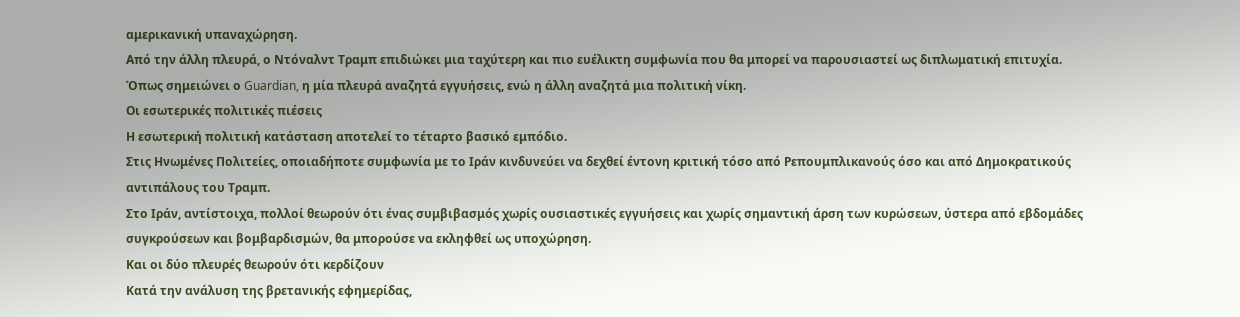αμερικανική υπαναχώρηση.
Από την άλλη πλευρά, ο Ντόναλντ Τραμπ επιδιώκει μια ταχύτερη και πιο ευέλικτη συμφωνία που θα μπορεί να παρουσιαστεί ως διπλωματική επιτυχία.
Όπως σημειώνει ο Guardian, η μία πλευρά αναζητά εγγυήσεις, ενώ η άλλη αναζητά μια πολιτική νίκη.
Οι εσωτερικές πολιτικές πιέσεις
Η εσωτερική πολιτική κατάσταση αποτελεί το τέταρτο βασικό εμπόδιο.
Στις Ηνωμένες Πολιτείες, οποιαδήποτε συμφωνία με το Ιράν κινδυνεύει να δεχθεί έντονη κριτική τόσο από Ρεπουμπλικανούς όσο και από Δημοκρατικούς αντιπάλους του Τραμπ.
Στο Ιράν, αντίστοιχα, πολλοί θεωρούν ότι ένας συμβιβασμός χωρίς ουσιαστικές εγγυήσεις και χωρίς σημαντική άρση των κυρώσεων, ύστερα από εβδομάδες συγκρούσεων και βομβαρδισμών, θα μπορούσε να εκληφθεί ως υποχώρηση.
Και οι δύο πλευρές θεωρούν ότι κερδίζουν
Κατά την ανάλυση της βρετανικής εφημερίδας,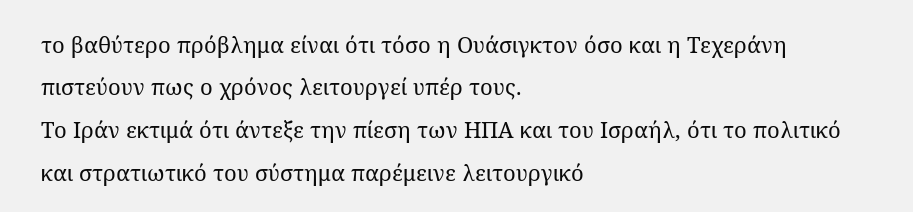το βαθύτερο πρόβλημα είναι ότι τόσο η Ουάσιγκτον όσο και η Τεχεράνη πιστεύουν πως ο χρόνος λειτουργεί υπέρ τους.
Το Ιράν εκτιμά ότι άντεξε την πίεση των ΗΠΑ και του Ισραήλ, ότι το πολιτικό και στρατιωτικό του σύστημα παρέμεινε λειτουργικό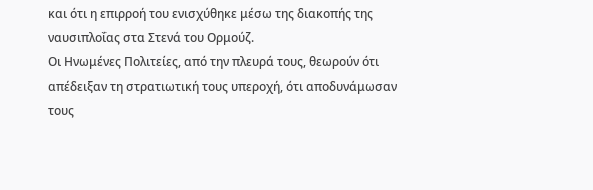και ότι η επιρροή του ενισχύθηκε μέσω της διακοπής της ναυσιπλοΐας στα Στενά του Ορμούζ.
Οι Ηνωμένες Πολιτείες, από την πλευρά τους, θεωρούν ότι απέδειξαν τη στρατιωτική τους υπεροχή, ότι αποδυνάμωσαν τους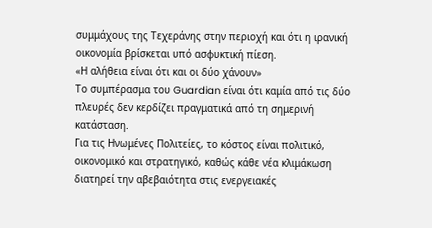συμμάχους της Τεχεράνης στην περιοχή και ότι η ιρανική οικονομία βρίσκεται υπό ασφυκτική πίεση.
«Η αλήθεια είναι ότι και οι δύο χάνουν»
Το συμπέρασμα του Guardian είναι ότι καμία από τις δύο πλευρές δεν κερδίζει πραγματικά από τη σημερινή κατάσταση.
Για τις Ηνωμένες Πολιτείες, το κόστος είναι πολιτικό, οικονομικό και στρατηγικό, καθώς κάθε νέα κλιμάκωση διατηρεί την αβεβαιότητα στις ενεργειακές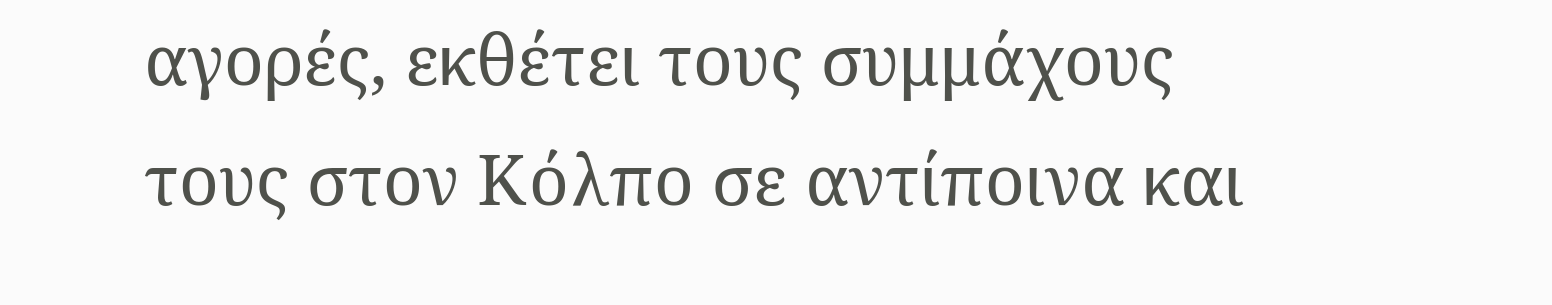αγορές, εκθέτει τους συμμάχους τους στον Κόλπο σε αντίποινα και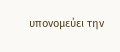υπονομεύει την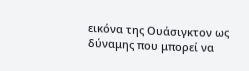εικόνα της Ουάσιγκτον ως δύναμης που μπορεί να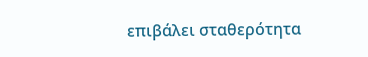επιβάλει σταθερότητα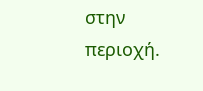στην περιοχή.